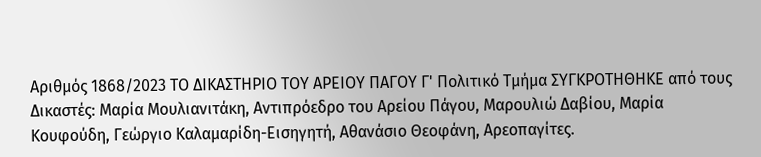Αριθμός 1868/2023 ΤΟ ΔΙΚΑΣΤΗΡΙΟ ΤΟΥ ΑΡΕΙΟΥ ΠΑΓΟΥ Γ' Πολιτικό Τμήμα ΣΥΓΚΡΟΤΗΘΗΚΕ από τους Δικαστές: Μαρία Μουλιανιτάκη, Αντιπρόεδρο του Αρείου Πάγου, Μαρουλιώ Δαβίου, Μαρία Κουφούδη, Γεώργιο Καλαμαρίδη-Εισηγητή, Αθανάσιο Θεοφάνη, Αρεοπαγίτες.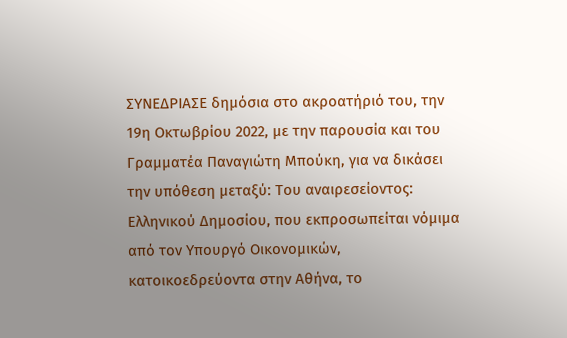ΣΥΝΕΔΡΙΑΣΕ δημόσια στο ακροατήριό του, την 19η Οκτωβρίου 2022, με την παρουσία και του Γραμματέα Παναγιώτη Μπούκη, για να δικάσει την υπόθεση μεταξύ: Του αναιρεσείοντος: Ελληνικού Δημοσίου, που εκπροσωπείται νόμιμα από τον Υπουργό Οικονομικών, κατοικοεδρεύοντα στην Αθήνα, το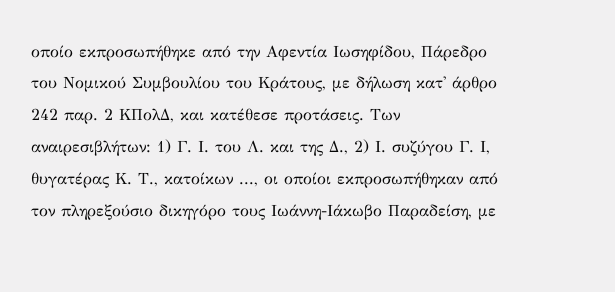οποίο εκπροσωπήθηκε από την Αφεντία Ιωσηφίδου, Πάρεδρο του Νομικού Συμβουλίου του Κράτους, με δήλωση κατ' άρθρο 242 παρ. 2 ΚΠολΔ, και κατέθεσε προτάσεις. Των αναιρεσιβλήτων: 1) Γ. Ι. του Λ. και της Δ., 2) Ι. συζύγου Γ. Ι, θυγατέρας Κ. Τ., κατοίκων ..., οι οποίοι εκπροσωπήθηκαν από τον πληρεξούσιο δικηγόρο τους Ιωάννη-Ιάκωβο Παραδείση, με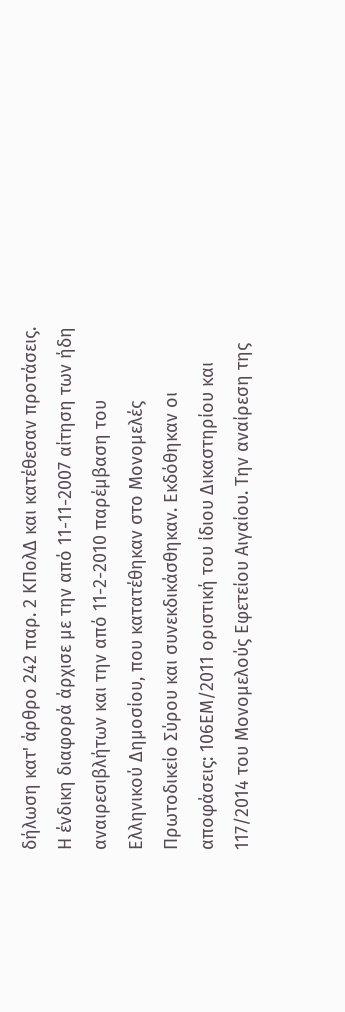δήλωση κατ' άρθρο 242 παρ. 2 ΚΠολΔ και κατέθεσαν προτάσεις. Η ένδικη διαφορά άρχισε με την από 11-11-2007 αίτηση των ήδη αναιρεσιβλήτων και την από 11-2-2010 παρέμβαση του Ελληνικού Δημοσίου, που κατατέθηκαν στο Μονομελές Πρωτοδικείο Σύρου και συνεκδικάσθηκαν. Εκδόθηκαν οι αποφάσεις: 106ΕΜ/2011 οριστική του ίδιου Δικαστηρίου και 117/2014 του Μονομελούς Εφετείου Αιγαίου. Την αναίρεση της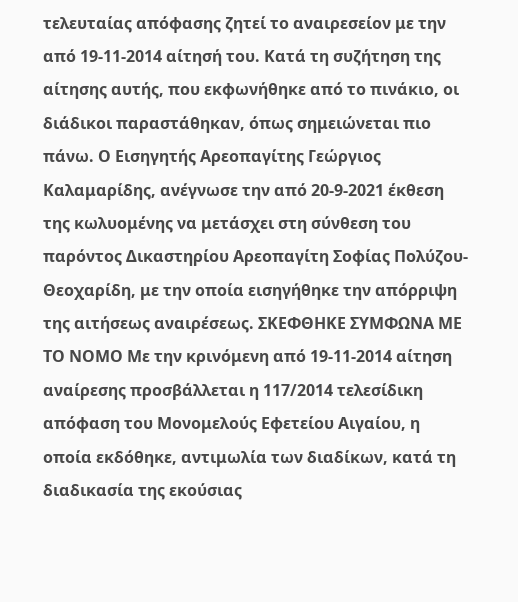τελευταίας απόφασης ζητεί το αναιρεσείον με την από 19-11-2014 αίτησή του. Κατά τη συζήτηση της αίτησης αυτής, που εκφωνήθηκε από το πινάκιο, οι διάδικοι παραστάθηκαν, όπως σημειώνεται πιο πάνω. Ο Εισηγητής Αρεοπαγίτης Γεώργιος Καλαμαρίδης, ανέγνωσε την από 20-9-2021 έκθεση της κωλυομένης να μετάσχει στη σύνθεση του παρόντος Δικαστηρίου Αρεοπαγίτη Σοφίας Πολύζου-Θεοχαρίδη, με την οποία εισηγήθηκε την απόρριψη της αιτήσεως αναιρέσεως. ΣΚΕΦΘΗΚΕ ΣΥΜΦΩΝΑ ΜΕ ΤΟ ΝΟΜΟ Με την κρινόμενη από 19-11-2014 αίτηση αναίρεσης προσβάλλεται η 117/2014 τελεσίδικη απόφαση του Μονομελούς Εφετείου Αιγαίου, η οποία εκδόθηκε, αντιμωλία των διαδίκων, κατά τη διαδικασία της εκούσιας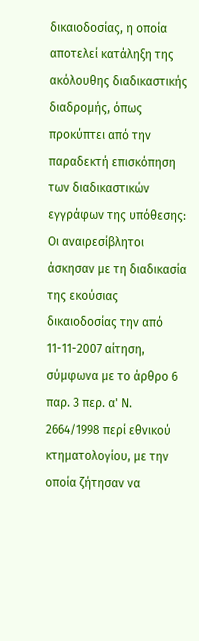δικαιοδοσίας, η οποία αποτελεί κατάληξη της ακόλουθης διαδικαστικής διαδρομής, όπως προκύπτει από την παραδεκτή επισκόπηση των διαδικαστικών εγγράφων της υπόθεσης: Οι αναιρεσίβλητοι άσκησαν με τη διαδικασία της εκούσιας δικαιοδοσίας την από 11-11-2007 αίτηση, σύμφωνα με το άρθρο 6 παρ. 3 περ. α' Ν. 2664/1998 περί εθνικού κτηματολογίου, με την οποία ζήτησαν να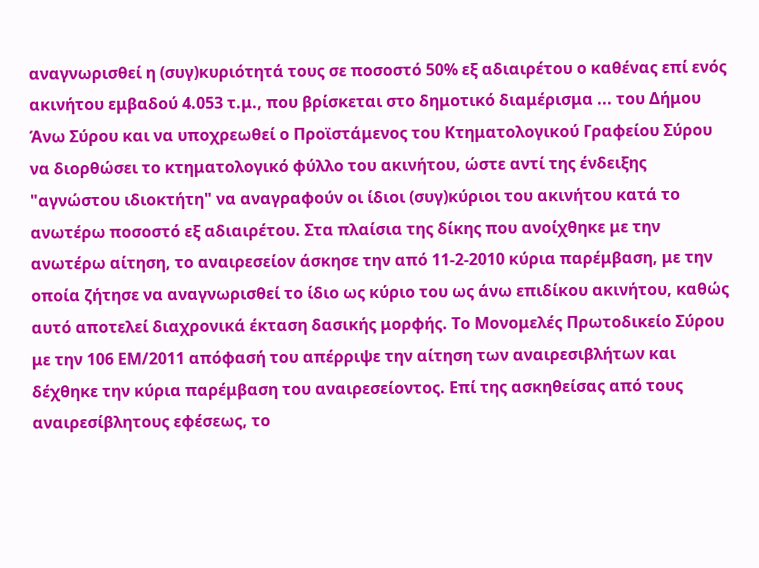αναγνωρισθεί η (συγ)κυριότητά τους σε ποσοστό 50% εξ αδιαιρέτου ο καθένας επί ενός ακινήτου εμβαδού 4.053 τ.μ., που βρίσκεται στο δημοτικό διαμέρισμα ... του Δήμου Άνω Σύρου και να υποχρεωθεί ο Προϊστάμενος του Κτηματολογικού Γραφείου Σύρου να διορθώσει το κτηματολογικό φύλλο του ακινήτου, ώστε αντί της ένδειξης "αγνώστου ιδιοκτήτη" να αναγραφούν οι ίδιοι (συγ)κύριοι του ακινήτου κατά το ανωτέρω ποσοστό εξ αδιαιρέτου. Στα πλαίσια της δίκης που ανοίχθηκε με την ανωτέρω αίτηση, το αναιρεσείον άσκησε την από 11-2-2010 κύρια παρέμβαση, με την οποία ζήτησε να αναγνωρισθεί το ίδιο ως κύριο του ως άνω επιδίκου ακινήτου, καθώς αυτό αποτελεί διαχρονικά έκταση δασικής μορφής. Το Μονομελές Πρωτοδικείο Σύρου με την 106 ΕΜ/2011 απόφασή του απέρριψε την αίτηση των αναιρεσιβλήτων και δέχθηκε την κύρια παρέμβαση του αναιρεσείοντος. Επί της ασκηθείσας από τους αναιρεσίβλητους εφέσεως, το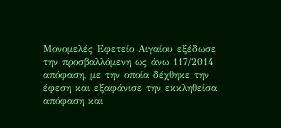Μονομελές Εφετείο Αιγαίου εξέδωσε την προσβαλλόμενη ως άνω 117/2014 απόφαση, με την οποία δέχθηκε την έφεση και εξαφάνισε την εκκληθείσα απόφαση και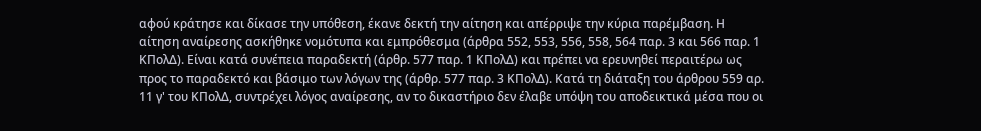αφού κράτησε και δίκασε την υπόθεση, έκανε δεκτή την αίτηση και απέρριψε την κύρια παρέμβαση. Η αίτηση αναίρεσης ασκήθηκε νομότυπα και εμπρόθεσμα (άρθρα 552, 553, 556, 558, 564 παρ. 3 και 566 παρ. 1 ΚΠολΔ). Είναι κατά συνέπεια παραδεκτή (άρθρ. 577 παρ. 1 ΚΠολΔ) και πρέπει να ερευνηθεί περαιτέρω ως προς το παραδεκτό και βάσιμο των λόγων της (άρθρ. 577 παρ. 3 ΚΠολΔ). Κατά τη διάταξη του άρθρου 559 αρ. 11 γ' του ΚΠολΔ, συντρέχει λόγος αναίρεσης, αν το δικαστήριο δεν έλαβε υπόψη του αποδεικτικά μέσα που οι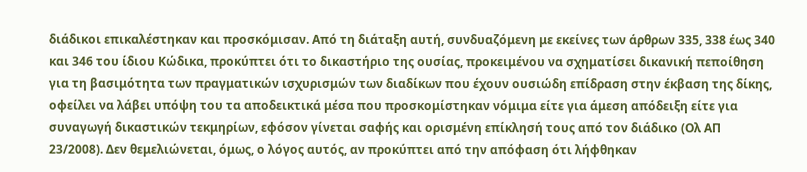διάδικοι επικαλέστηκαν και προσκόμισαν. Από τη διάταξη αυτή, συνδυαζόμενη με εκείνες των άρθρων 335, 338 έως 340 και 346 του ίδιου Κώδικα, προκύπτει ότι το δικαστήριο της ουσίας, προκειμένου να σχηματίσει δικανική πεποίθηση για τη βασιμότητα των πραγματικών ισχυρισμών των διαδίκων που έχουν ουσιώδη επίδραση στην έκβαση της δίκης, οφείλει να λάβει υπόψη του τα αποδεικτικά μέσα που προσκομίστηκαν νόμιμα είτε για άμεση απόδειξη είτε για συναγωγή δικαστικών τεκμηρίων, εφόσον γίνεται σαφής και ορισμένη επίκλησή τους από τον διάδικο (Ολ ΑΠ 23/2008). Δεν θεμελιώνεται, όμως, ο λόγος αυτός, αν προκύπτει από την απόφαση ότι λήφθηκαν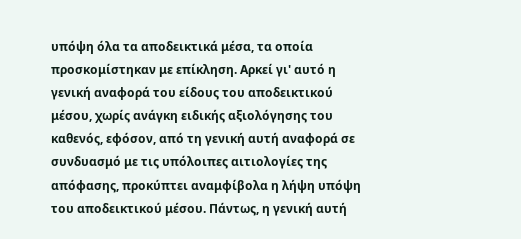υπόψη όλα τα αποδεικτικά μέσα, τα οποία προσκομίστηκαν με επίκληση. Αρκεί γι' αυτό η γενική αναφορά του είδους του αποδεικτικού μέσου, χωρίς ανάγκη ειδικής αξιολόγησης του καθενός, εφόσον, από τη γενική αυτή αναφορά σε συνδυασμό με τις υπόλοιπες αιτιολογίες της απόφασης, προκύπτει αναμφίβολα η λήψη υπόψη του αποδεικτικού μέσου. Πάντως, η γενική αυτή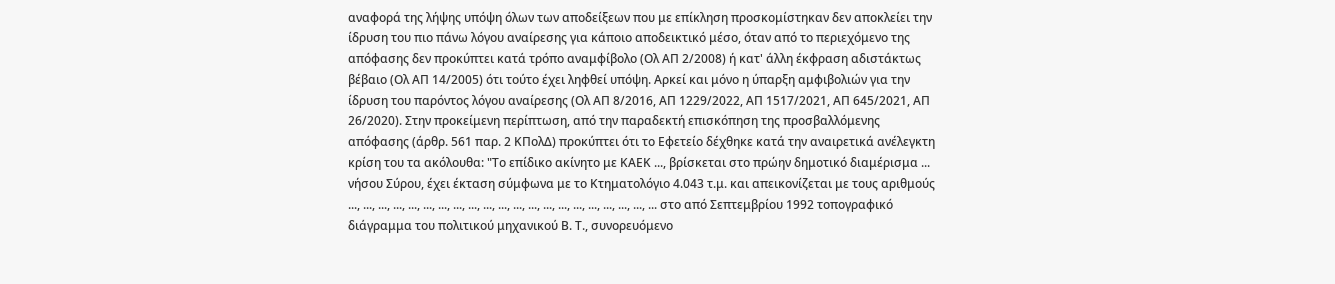αναφορά της λήψης υπόψη όλων των αποδείξεων που με επίκληση προσκομίστηκαν δεν αποκλείει την ίδρυση του πιο πάνω λόγου αναίρεσης για κάποιο αποδεικτικό μέσο, όταν από το περιεχόμενο της απόφασης δεν προκύπτει κατά τρόπο αναμφίβολο (Ολ ΑΠ 2/2008) ή κατ' άλλη έκφραση αδιστάκτως βέβαιο (Ολ ΑΠ 14/2005) ότι τούτο έχει ληφθεί υπόψη. Αρκεί και μόνο η ύπαρξη αμφιβολιών για την ίδρυση του παρόντος λόγου αναίρεσης (Ολ ΑΠ 8/2016, ΑΠ 1229/2022, ΑΠ 1517/2021, ΑΠ 645/2021, ΑΠ 26/2020). Στην προκείμενη περίπτωση, από την παραδεκτή επισκόπηση της προσβαλλόμενης απόφασης (άρθρ. 561 παρ. 2 ΚΠολΔ) προκύπτει ότι το Εφετείο δέχθηκε κατά την αναιρετικά ανέλεγκτη κρίση του τα ακόλουθα: "Το επίδικο ακίνητο με ΚΑΕΚ ..., βρίσκεται στο πρώην δημοτικό διαμέρισμα ... νήσου Σύρου, έχει έκταση σύμφωνα με το Κτηματολόγιο 4.043 τ.μ. και απεικονίζεται με τους αριθμούς ..., ..., ..., ..., ..., ..., ..., ..., ..., ..., ..., ..., ..., ..., ..., ..., ..., ..., ..., ..., ... στο από Σεπτεμβρίου 1992 τοπογραφικό διάγραμμα του πολιτικού μηχανικού Β. Τ., συνορευόμενο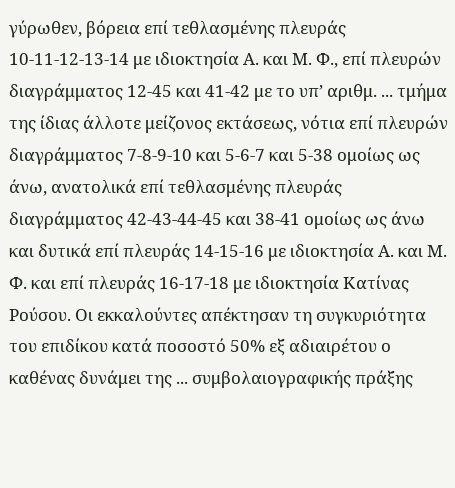γύρωθεν, βόρεια επί τεθλασμένης πλευράς 10-11-12-13-14 με ιδιοκτησία Α. και Μ. Φ., επί πλευρών διαγράμματος 12-45 και 41-42 με το υπ’ αριθμ. ... τμήμα της ίδιας άλλοτε μείζονος εκτάσεως, νότια επί πλευρών διαγράμματος 7-8-9-10 και 5-6-7 και 5-38 ομοίως ως άνω, ανατολικά επί τεθλασμένης πλευράς διαγράμματος 42-43-44-45 και 38-41 ομοίως ως άνω και δυτικά επί πλευράς 14-15-16 με ιδιοκτησία Α. και Μ. Φ. και επί πλευράς 16-17-18 με ιδιοκτησία Κατίνας Ρούσου. Οι εκκαλούντες απέκτησαν τη συγκυριότητα του επιδίκου κατά ποσοστό 50% εξ αδιαιρέτου ο καθένας δυνάμει της ... συμβολαιογραφικής πράξης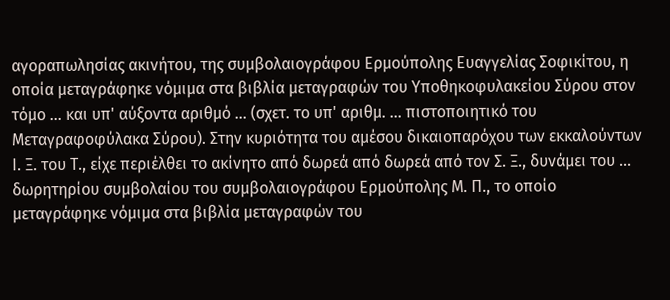αγοραπωλησίας ακινήτου, της συμβολαιογράφου Ερμούπολης Ευαγγελίας Σοφικίτου, η οποία μεταγράφηκε νόμιμα στα βιβλία μεταγραφών του Υποθηκοφυλακείου Σύρου στον τόμο ... και υπ' αύξοντα αριθμό ... (σχετ. το υπ' αριθμ. ... πιστοποιητικό του Μεταγραφοφύλακα Σύρου). Στην κυριότητα του αμέσου δικαιοπαρόχου των εκκαλούντων Ι. Ξ. του Τ., είχε περιέλθει το ακίνητο από δωρεά από δωρεά από τον Σ. Ξ., δυνάμει του ... δωρητηρίου συμβολαίου του συμβολαιογράφου Ερμούπολης Μ. Π., το οποίο μεταγράφηκε νόμιμα στα βιβλία μεταγραφών του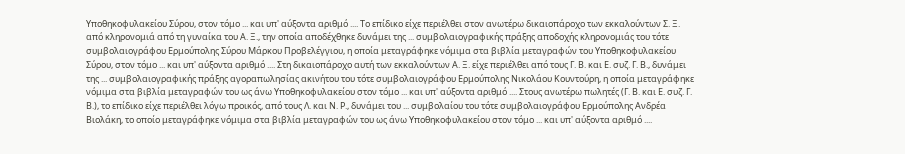Υποθηκοφυλακείου Σύρου, στον τόμο ... και υπ' αύξοντα αριθμό .... Το επίδικο είχε περιέλθει στον ανωτέρω δικαιοπάροχο των εκκαλούντων Σ. Ξ. από κληρονομιά από τη γυναίκα του Α. Ξ., την οποία αποδέχθηκε δυνάμει της ... συμβολαιογραφικής πράξης αποδοχής κληρονομιάς του τότε συμβολαιογράφου Ερμούπολης Σύρου Μάρκου Προβελέγγιου, η οποία μεταγράφηκε νόμιμα στα βιβλία μεταγραφών του Υποθηκοφυλακείου Σύρου, στον τόμο ... και υπ' αύξοντα αριθμό .... Στη δικαιοπάροχο αυτή των εκκαλούντων Α. Ξ. είχε περιέλθει από τους Γ. Β. και Ε. συζ. Γ. Β., δυνάμει της ... συμβολαιογραφικής πράξης αγοραπωλησίας ακινήτου του τότε συμβολαιογράφου Ερμούπολης Νικολάου Κουντούρη, η οποία μεταγράφηκε νόμιμα στα βιβλία μεταγραφών του ως άνω Υποθηκοφυλακείου στον τόμο ... και υπ' αύξοντα αριθμό .... Στους ανωτέρω πωλητές (Γ. Β. και Ε. συζ. Γ. Β.), το επίδικο είχε περιέλθει λόγω προικός, από τους Λ. και Ν. Ρ., δυνάμει του ... συμβολαίου του τότε συμβολαιογράφου Ερμούπολης Ανδρέα Βιολάκη, το οποίο μεταγράφηκε νόμιμα στα βιβλία μεταγραφών του ως άνω Υποθηκοφυλακείου στον τόμο ... και υπ' αύξοντα αριθμό ....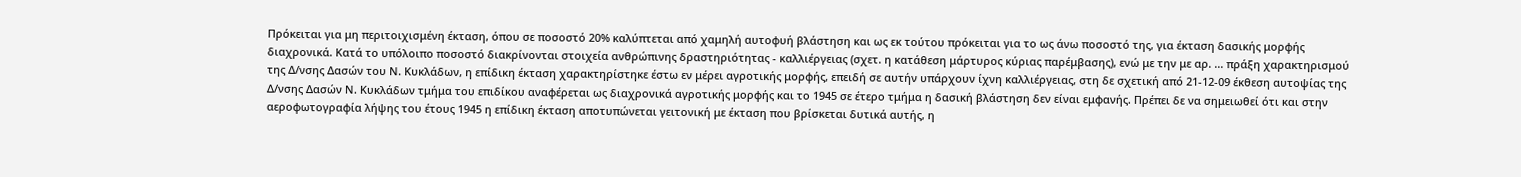Πρόκειται για μη περιτοιχισμένη έκταση, όπου σε ποσοστό 20% καλύπτεται από χαμηλή αυτοφυή βλάστηση και ως εκ τούτου πρόκειται για το ως άνω ποσοστό της, για έκταση δασικής μορφής διαχρονικά. Κατά το υπόλοιπο ποσοστό διακρίνονται στοιχεία ανθρώπινης δραστηριότητας - καλλιέργειας (σχετ. η κατάθεση μάρτυρος κύριας παρέμβασης), ενώ με την με αρ. ... πράξη χαρακτηρισμού της Δ/νσης Δασών του Ν. Κυκλάδων, η επίδικη έκταση χαρακτηρίστηκε έστω εν μέρει αγροτικής μορφής, επειδή σε αυτήν υπάρχουν ίχνη καλλιέργειας, στη δε σχετική από 21-12-09 έκθεση αυτοψίας της Δ/νσης Δασών Ν. Κυκλάδων τμήμα του επιδίκου αναφέρεται ως διαχρονικά αγροτικής μορφής και το 1945 σε έτερο τμήμα η δασική βλάστηση δεν είναι εμφανής. Πρέπει δε να σημειωθεί ότι και στην αεροφωτογραφία λήψης του έτους 1945 η επίδικη έκταση αποτυπώνεται γειτονική με έκταση που βρίσκεται δυτικά αυτής, η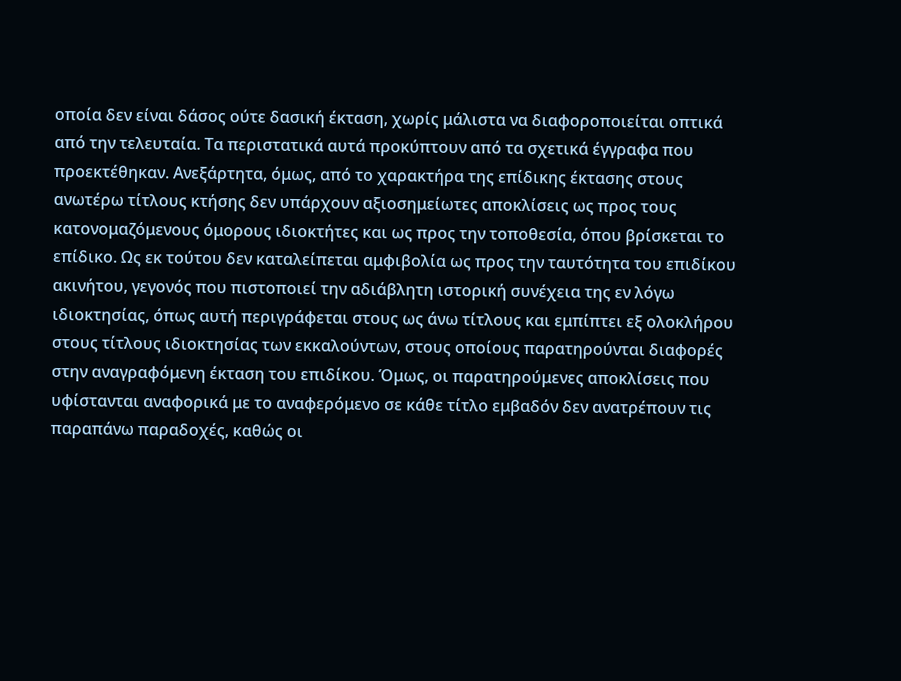οποία δεν είναι δάσος ούτε δασική έκταση, χωρίς μάλιστα να διαφοροποιείται οπτικά από την τελευταία. Τα περιστατικά αυτά προκύπτουν από τα σχετικά έγγραφα που προεκτέθηκαν. Ανεξάρτητα, όμως, από το χαρακτήρα της επίδικης έκτασης στους ανωτέρω τίτλους κτήσης δεν υπάρχουν αξιοσημείωτες αποκλίσεις ως προς τους κατονομαζόμενους όμορους ιδιοκτήτες και ως προς την τοποθεσία, όπου βρίσκεται το επίδικο. Ως εκ τούτου δεν καταλείπεται αμφιβολία ως προς την ταυτότητα του επιδίκου ακινήτου, γεγονός που πιστοποιεί την αδιάβλητη ιστορική συνέχεια της εν λόγω ιδιοκτησίας, όπως αυτή περιγράφεται στους ως άνω τίτλους και εμπίπτει εξ ολοκλήρου στους τίτλους ιδιοκτησίας των εκκαλούντων, στους οποίους παρατηρούνται διαφορές στην αναγραφόμενη έκταση του επιδίκου. Όμως, οι παρατηρούμενες αποκλίσεις που υφίστανται αναφορικά με το αναφερόμενο σε κάθε τίτλο εμβαδόν δεν ανατρέπουν τις παραπάνω παραδοχές, καθώς οι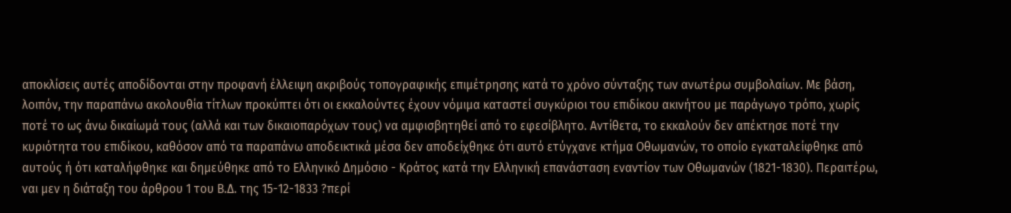αποκλίσεις αυτές αποδίδονται στην προφανή έλλειψη ακριβούς τοπογραφικής επιμέτρησης κατά το χρόνο σύνταξης των ανωτέρω συμβολαίων. Με βάση, λοιπόν, την παραπάνω ακολουθία τίτλων προκύπτει ότι οι εκκαλούντες έχουν νόμιμα καταστεί συγκύριοι του επιδίκου ακινήτου με παράγωγο τρόπο, χωρίς ποτέ το ως άνω δικαίωμά τους (αλλά και των δικαιοπαρόχων τους) να αμφισβητηθεί από το εφεσίβλητο. Αντίθετα, το εκκαλούν δεν απέκτησε ποτέ την κυριότητα του επιδίκου, καθόσον από τα παραπάνω αποδεικτικά μέσα δεν αποδείχθηκε ότι αυτό ετύγχανε κτήμα Οθωμανών, το οποίο εγκαταλείφθηκε από αυτούς ή ότι καταλήφθηκε και δημεύθηκε από το Ελληνικό Δημόσιο - Κράτος κατά την Ελληνική επανάσταση εναντίον των Οθωμανών (1821-1830). Περαιτέρω, ναι μεν η διάταξη του άρθρου 1 του Β.Δ. της 15-12-1833 ?περί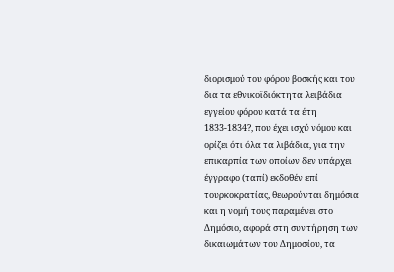διορισμού του φόρου βοσκής και του δια τα εθνικοϊδιόκτητα λειβάδια εγγείου φόρου κατά τα έτη 1833-1834?, που έχει ισχύ νόμου και ορίζει ότι όλα τα λιβάδια, για την επικαρπία των οποίων δεν υπάρχει έγγραφο (ταπί) εκδοθέν επί τουρκοκρατίας, θεωρούνται δημόσια και η νομή τους παραμένει στο Δημόσιο, αφορά στη συντήρηση των δικαιωμάτων του Δημοσίου, τα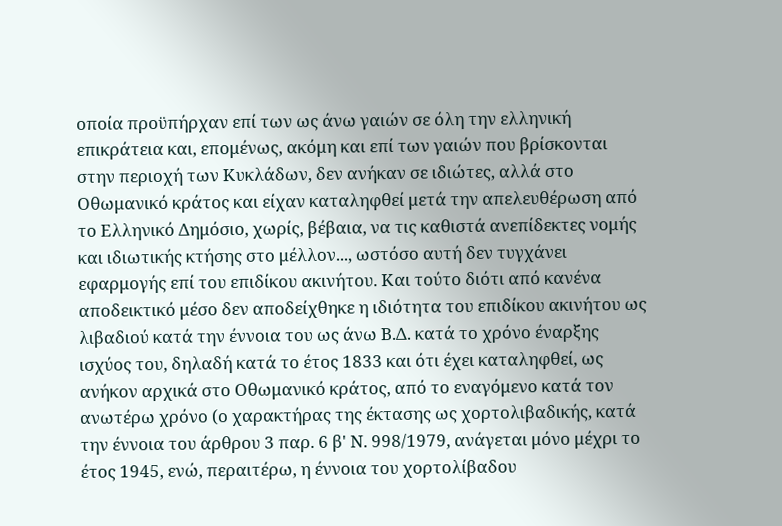οποία προϋπήρχαν επί των ως άνω γαιών σε όλη την ελληνική επικράτεια και, επομένως, ακόμη και επί των γαιών που βρίσκονται στην περιοχή των Κυκλάδων, δεν ανήκαν σε ιδιώτες, αλλά στο Οθωμανικό κράτος και είχαν καταληφθεί μετά την απελευθέρωση από το Ελληνικό Δημόσιο, χωρίς, βέβαια, να τις καθιστά ανεπίδεκτες νομής και ιδιωτικής κτήσης στο μέλλον..., ωστόσο αυτή δεν τυγχάνει εφαρμογής επί του επιδίκου ακινήτου. Και τούτο διότι από κανένα αποδεικτικό μέσο δεν αποδείχθηκε η ιδιότητα του επιδίκου ακινήτου ως λιβαδιού κατά την έννοια του ως άνω Β.Δ. κατά το χρόνο έναρξης ισχύος του, δηλαδή κατά το έτος 1833 και ότι έχει καταληφθεί, ως ανήκον αρχικά στο Οθωμανικό κράτος, από το εναγόμενο κατά τον ανωτέρω χρόνο (ο χαρακτήρας της έκτασης ως χορτολιβαδικής, κατά την έννοια του άρθρου 3 παρ. 6 β' Ν. 998/1979, ανάγεται μόνο μέχρι το έτος 1945, ενώ, περαιτέρω, η έννοια του χορτολίβαδου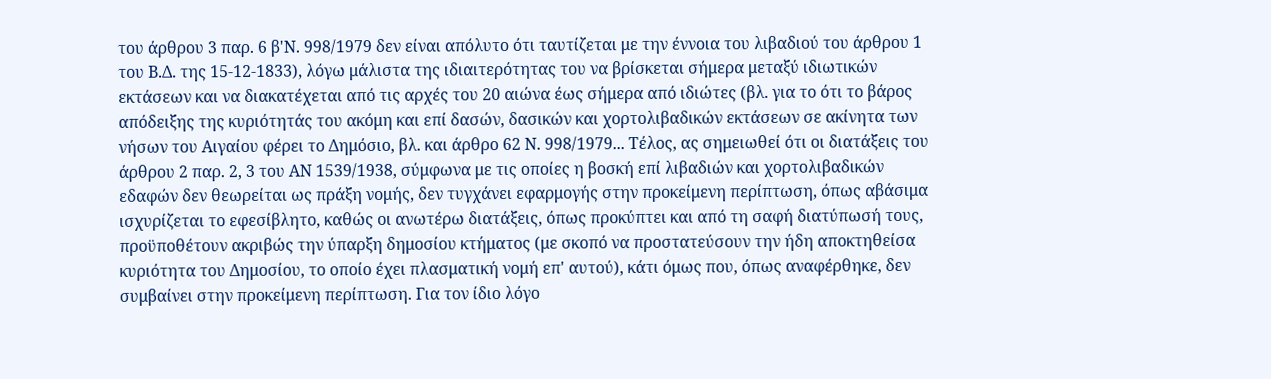του άρθρου 3 παρ. 6 β'Ν. 998/1979 δεν είναι απόλυτο ότι ταυτίζεται με την έννοια του λιβαδιού του άρθρου 1 του Β.Δ. της 15-12-1833), λόγω μάλιστα της ιδιαιτερότητας του να βρίσκεται σήμερα μεταξύ ιδιωτικών εκτάσεων και να διακατέχεται από τις αρχές του 20 αιώνα έως σήμερα από ιδιώτες (βλ. για το ότι το βάρος απόδειξης της κυριότητάς του ακόμη και επί δασών, δασικών και χορτολιβαδικών εκτάσεων σε ακίνητα των νήσων του Αιγαίου φέρει το Δημόσιο, βλ. και άρθρο 62 Ν. 998/1979... Τέλος, ας σημειωθεί ότι οι διατάξεις του άρθρου 2 παρ. 2, 3 του ΑΝ 1539/1938, σύμφωνα με τις οποίες η βοσκή επί λιβαδιών και χορτολιβαδικών εδαφών δεν θεωρείται ως πράξη νομής, δεν τυγχάνει εφαρμογής στην προκείμενη περίπτωση, όπως αβάσιμα ισχυρίζεται το εφεσίβλητο, καθώς οι ανωτέρω διατάξεις, όπως προκύπτει και από τη σαφή διατύπωσή τους, προϋποθέτουν ακριβώς την ύπαρξη δημοσίου κτήματος (με σκοπό να προστατεύσουν την ήδη αποκτηθείσα κυριότητα του Δημοσίου, το οποίο έχει πλασματική νομή επ' αυτού), κάτι όμως που, όπως αναφέρθηκε, δεν συμβαίνει στην προκείμενη περίπτωση. Για τον ίδιο λόγο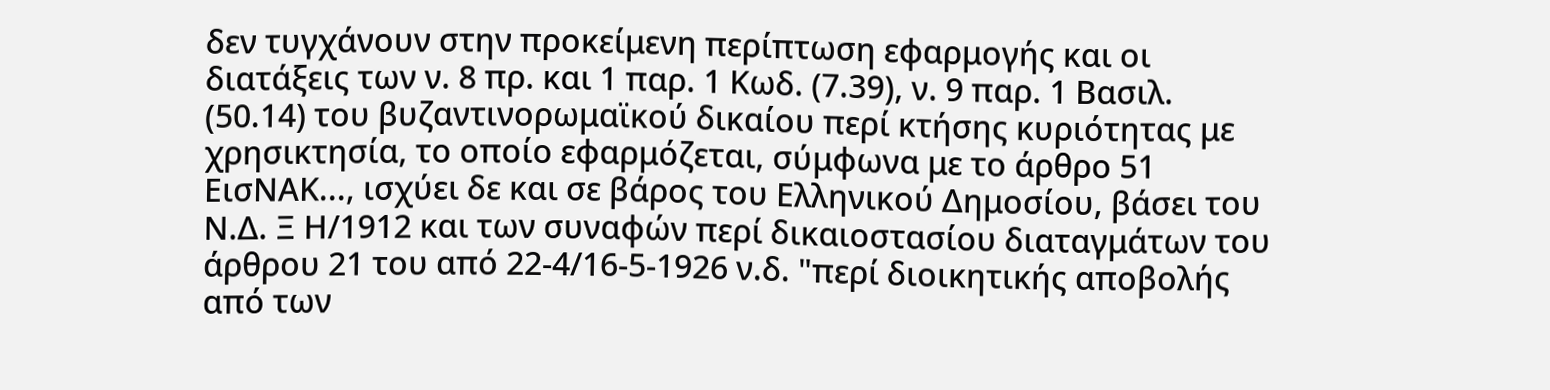δεν τυγχάνουν στην προκείμενη περίπτωση εφαρμογής και οι διατάξεις των ν. 8 πρ. και 1 παρ. 1 Κωδ. (7.39), ν. 9 παρ. 1 Βασιλ. (50.14) του βυζαντινορωμαϊκού δικαίου περί κτήσης κυριότητας με χρησικτησία, το οποίο εφαρμόζεται, σύμφωνα με το άρθρο 51 ΕισΝΑΚ..., ισχύει δε και σε βάρος του Ελληνικού Δημοσίου, βάσει του Ν.Δ. Ξ Η/1912 και των συναφών περί δικαιοστασίου διαταγμάτων του άρθρου 21 του από 22-4/16-5-1926 ν.δ. "περί διοικητικής αποβολής από των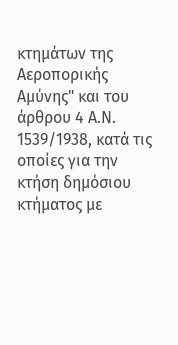κτημάτων της Αεροπορικής Αμύνης" και του άρθρου 4 Α.Ν. 1539/1938, κατά τις οποίες για την κτήση δημόσιου κτήματος με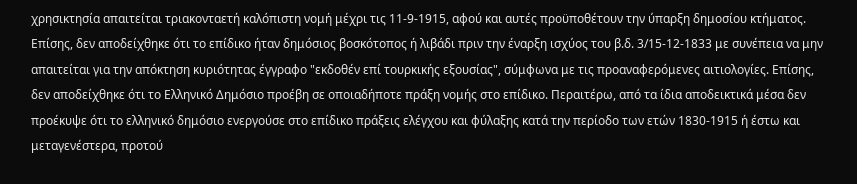χρησικτησία απαιτείται τριακονταετή καλόπιστη νομή μέχρι τις 11-9-1915, αφού και αυτές προϋποθέτουν την ύπαρξη δημοσίου κτήματος. Επίσης, δεν αποδείχθηκε ότι το επίδικο ήταν δημόσιος βοσκότοπος ή λιβάδι πριν την έναρξη ισχύος του β.δ. 3/15-12-1833 με συνέπεια να μην απαιτείται για την απόκτηση κυριότητας έγγραφο "εκδοθέν επί τουρκικής εξουσίας", σύμφωνα με τις προαναφερόμενες αιτιολογίες. Επίσης, δεν αποδείχθηκε ότι το Ελληνικό Δημόσιο προέβη σε οποιαδήποτε πράξη νομής στο επίδικο. Περαιτέρω, από τα ίδια αποδεικτικά μέσα δεν προέκυψε ότι το ελληνικό δημόσιο ενεργούσε στο επίδικο πράξεις ελέγχου και φύλαξης κατά την περίοδο των ετών 1830-1915 ή έστω και μεταγενέστερα, προτού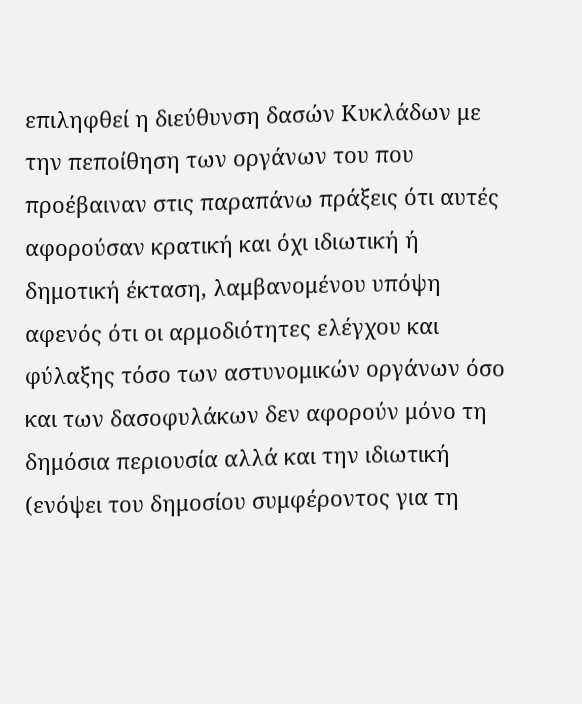επιληφθεί η διεύθυνση δασών Κυκλάδων με την πεποίθηση των οργάνων του που προέβαιναν στις παραπάνω πράξεις ότι αυτές αφορούσαν κρατική και όχι ιδιωτική ή δημοτική έκταση, λαμβανομένου υπόψη αφενός ότι οι αρμοδιότητες ελέγχου και φύλαξης τόσο των αστυνομικών οργάνων όσο και των δασοφυλάκων δεν αφορούν μόνο τη δημόσια περιουσία αλλά και την ιδιωτική (ενόψει του δημοσίου συμφέροντος για τη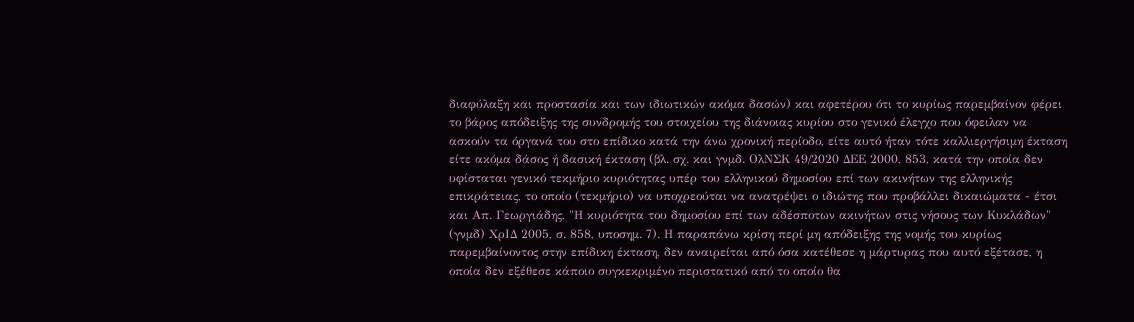διαφύλαξη και προστασία και των ιδιωτικών ακόμα δασών) και αφετέρου ότι το κυρίως παρεμβαίνον φέρει το βάρος απόδειξης της συνδρομής του στοιχείου της διάνοιας κυρίου στο γενικό έλεγχο που όφειλαν να ασκούν τα όργανά του στο επίδικο κατά την άνω χρονική περίοδο, είτε αυτό ήταν τότε καλλιεργήσιμη έκταση είτε ακόμα δάσος ή δασική έκταση (βλ. σχ. και γνμδ. ΟλΝΣΚ 49/2020 ΔΕΕ 2000, 853, κατά την οποία δεν υφίσταται γενικό τεκμήριο κυριότητας υπέρ του ελληνικού δημοσίου επί των ακινήτων της ελληνικής επικράτειας, το οποίο (τεκμήριο) να υποχρεούται να ανατρέψει ο ιδιώτης που προβάλλει δικαιώματα - έτσι και Απ. Γεωργιάδης, "Η κυριότητα του δημοσίου επί των αδέσποτων ακινήτων στις νήσους των Κυκλάδων" (γνμδ) ΧρΙΔ 2005, σ. 858, υποσημ. 7). Η παραπάνω κρίση περί μη απόδειξης της νομής του κυρίως παρεμβαίνοντος στην επίδικη έκταση, δεν αναιρείται από όσα κατέθεσε η μάρτυρας που αυτό εξέτασε, η οποία δεν εξέθεσε κάποιο συγκεκριμένο περιστατικό από το οποίο θα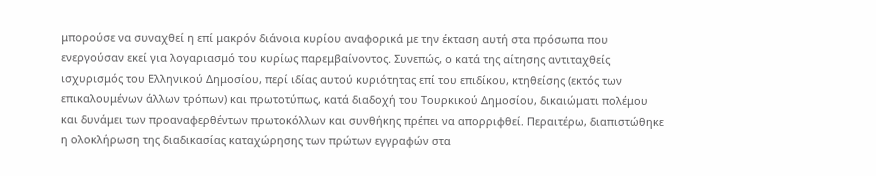μπορούσε να συναχθεί η επί μακρόν διάνοια κυρίου αναφορικά με την έκταση αυτή στα πρόσωπα που ενεργούσαν εκεί για λογαριασμό του κυρίως παρεμβαίνοντος. Συνεπώς, ο κατά της αίτησης αντιταχθείς ισχυρισμός του Ελληνικού Δημοσίου, περί ιδίας αυτού κυριότητας επί του επιδίκου, κτηθείσης (εκτός των επικαλουμένων άλλων τρόπων) και πρωτοτύπως, κατά διαδοχή του Τουρκικού Δημοσίου, δικαιώματι πολέμου και δυνάμει των προαναφερθέντων πρωτοκόλλων και συνθήκης πρέπει να απορριφθεί. Περαιτέρω, διαπιστώθηκε η ολοκλήρωση της διαδικασίας καταχώρησης των πρώτων εγγραφών στα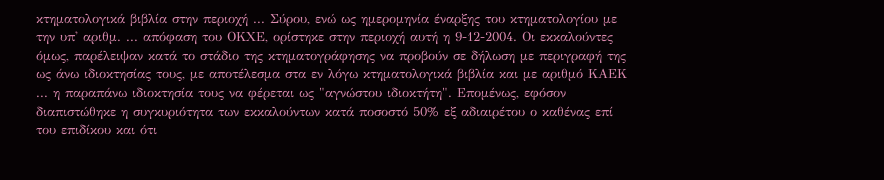κτηματολογικά βιβλία στην περιοχή ... Σύρου, ενώ ως ημερομηνία έναρξης του κτηματολογίου με την υπ' αριθμ. ... απόφαση του ΟΚΧΕ, ορίστηκε στην περιοχή αυτή η 9-12-2004. Οι εκκαλούντες όμως, παρέλειψαν κατά το στάδιο της κτηματογράφησης να προβούν σε δήλωση με περιγραφή της ως άνω ιδιοκτησίας τους, με αποτέλεσμα στα εν λόγω κτηματολογικά βιβλία και με αριθμό ΚΑΕΚ ... η παραπάνω ιδιοκτησία τους να φέρεται ως "αγνώστου ιδιοκτήτη". Επομένως, εφόσον διαπιστώθηκε η συγκυριότητα των εκκαλούντων κατά ποσοστό 50% εξ αδιαιρέτου ο καθένας επί του επιδίκου και ότι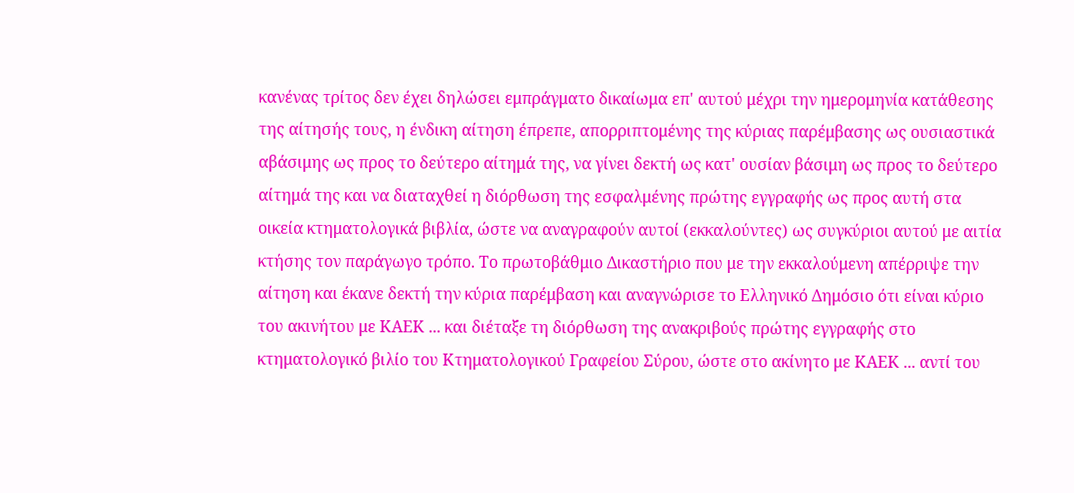κανένας τρίτος δεν έχει δηλώσει εμπράγματο δικαίωμα επ' αυτού μέχρι την ημερομηνία κατάθεσης της αίτησής τους, η ένδικη αίτηση έπρεπε, απορριπτομένης της κύριας παρέμβασης ως ουσιαστικά αβάσιμης ως προς το δεύτερο αίτημά της, να γίνει δεκτή ως κατ' ουσίαν βάσιμη ως προς το δεύτερο αίτημά της και να διαταχθεί η διόρθωση της εσφαλμένης πρώτης εγγραφής ως προς αυτή στα οικεία κτηματολογικά βιβλία, ώστε να αναγραφούν αυτοί (εκκαλούντες) ως συγκύριοι αυτού με αιτία κτήσης τον παράγωγο τρόπο. Το πρωτοβάθμιο Δικαστήριο που με την εκκαλούμενη απέρριψε την αίτηση και έκανε δεκτή την κύρια παρέμβαση και αναγνώρισε το Ελληνικό Δημόσιο ότι είναι κύριο του ακινήτου με ΚΑΕΚ ... και διέταξε τη διόρθωση της ανακριβούς πρώτης εγγραφής στο κτηματολογικό βιλίο του Κτηματολογικού Γραφείου Σύρου, ώστε στο ακίνητο με ΚΑΕΚ ... αντί του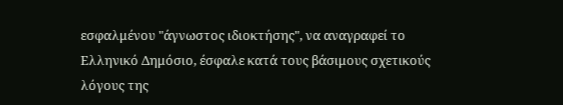εσφαλμένου "άγνωστος ιδιοκτήσης", να αναγραφεί το Ελληνικό Δημόσιο, έσφαλε κατά τους βάσιμους σχετικούς λόγους της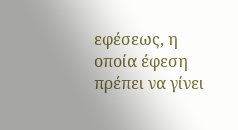εφέσεως, η οποία έφεση πρέπει να γίνει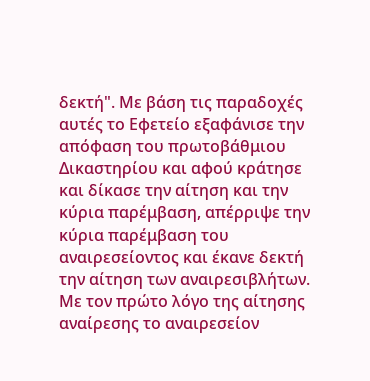δεκτή". Με βάση τις παραδοχές αυτές το Εφετείο εξαφάνισε την απόφαση του πρωτοβάθμιου Δικαστηρίου και αφού κράτησε και δίκασε την αίτηση και την κύρια παρέμβαση, απέρριψε την κύρια παρέμβαση του αναιρεσείοντος και έκανε δεκτή την αίτηση των αναιρεσιβλήτων. Με τον πρώτο λόγο της αίτησης αναίρεσης το αναιρεσείον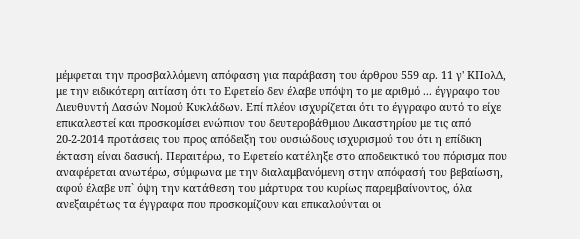μέμφεται την προσβαλλόμενη απόφαση για παράβαση του άρθρου 559 αρ. 11 γ' ΚΠολΔ, με την ειδικότερη αιτίαση ότι το Εφετείο δεν έλαβε υπόψη το με αριθμό ... έγγραφο του Διευθυντή Δασών Νομού Κυκλάδων. Επί πλέον ισχυρίζεται ότι το έγγραφο αυτό το είχε επικαλεστεί και προσκομίσει ενώπιον του δευτεροβάθμιου Δικαστηρίου με τις από 20-2-2014 προτάσεις του προς απόδειξη του ουσιώδους ισχυρισμού του ότι η επίδικη έκταση είναι δασική. Περαιτέρω, το Εφετείο κατέληξε στο αποδεικτικό του πόρισμα που αναφέρεται ανωτέρω, σύμφωνα με την διαλαμβανόμενη στην απόφασή του βεβαίωση, αφού έλαβε υπ` όψη την κατάθεση του μάρτυρα του κυρίως παρεμβαίνοντος, όλα ανεξαιρέτως τα έγγραφα που προσκομίζουν και επικαλούνται οι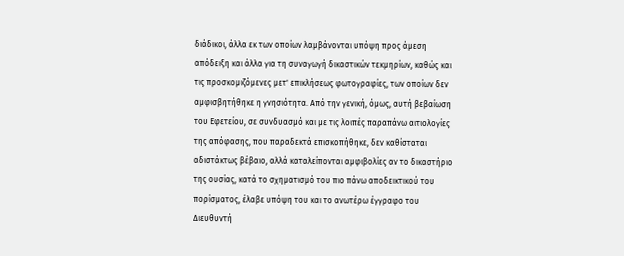διάδικοι, άλλα εκ των οποίων λαμβάνονται υπόψη προς άμεση απόδειξη και άλλα για τη συναγωγή δικαστικών τεκμηρίων, καθώς και τις προσκομιζόμενες μετ' επικλήσεως φωτογραφίες, των οποίων δεν αμφισβητήθηκε η γνησιότητα. Από την γενική, όμως, αυτή βεβαίωση του Εφετείου, σε συνδυασμό και με τις λοιπές παραπάνω αιτιολογίες της απόφασης, που παραδεκτά επισκοπήθηκε, δεν καθίσταται αδιστάκτως βέβαιο, αλλά καταλείπονται αμφιβολίες αν το δικαστήριο της ουσίας, κατά το σχηματισμό του πιο πάνω αποδεικτικού του πορίσματος, έλαβε υπόψη του και το ανωτέρω έγγραφο του Διευθυντή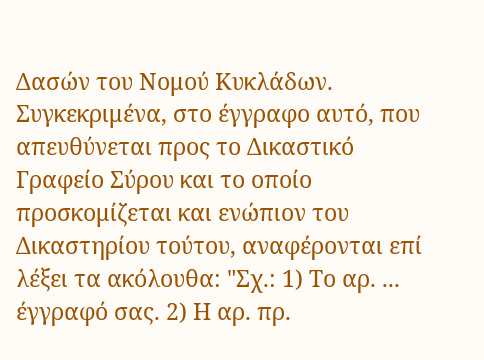Δασών του Νομού Κυκλάδων. Συγκεκριμένα, στο έγγραφο αυτό, που απευθύνεται προς το Δικαστικό Γραφείο Σύρου και το οποίο προσκομίζεται και ενώπιον του Δικαστηρίου τούτου, αναφέρονται επί λέξει τα ακόλουθα: "Σχ.: 1) Το αρ. ... έγγραφό σας. 2) Η αρ. πρ.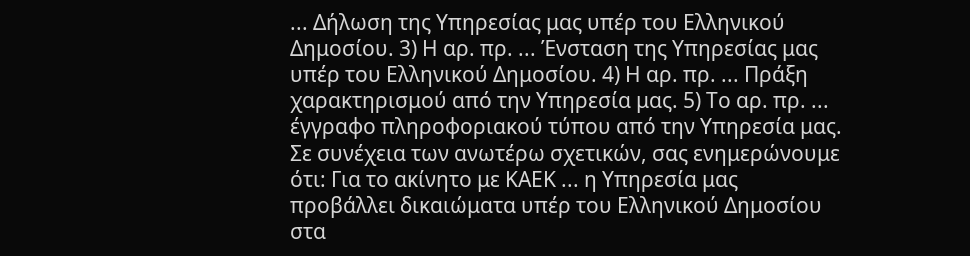... Δήλωση της Υπηρεσίας μας υπέρ του Ελληνικού Δημοσίου. 3) Η αρ. πρ. ... Ένσταση της Υπηρεσίας μας υπέρ του Ελληνικού Δημοσίου. 4) Η αρ. πρ. ... Πράξη χαρακτηρισμού από την Υπηρεσία μας. 5) Το αρ. πρ. ... έγγραφο πληροφοριακού τύπου από την Υπηρεσία μας. Σε συνέχεια των ανωτέρω σχετικών, σας ενημερώνουμε ότι: Για το ακίνητο με ΚΑΕΚ ... η Υπηρεσία μας προβάλλει δικαιώματα υπέρ του Ελληνικού Δημοσίου στα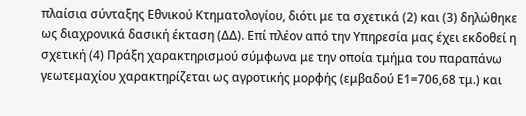πλαίσια σύνταξης Εθνικού Κτηματολογίου, διότι με τα σχετικά (2) και (3) δηλώθηκε ως διαχρονικά δασική έκταση (ΔΔ). Επί πλέον από την Υπηρεσία μας έχει εκδοθεί η σχετική (4) Πράξη χαρακτηρισμού σύμφωνα με την οποία τμήμα του παραπάνω γεωτεμαχίου χαρακτηρίζεται ως αγροτικής μορφής (εμβαδού Ε1=706,68 τμ.) και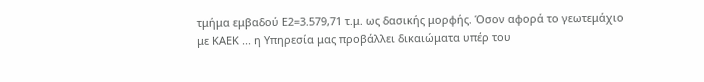τμήμα εμβαδού Ε2=3.579,71 τ.μ. ως δασικής μορφής. Όσον αφορά το γεωτεμάχιο με ΚΑΕΚ ... η Υπηρεσία μας προβάλλει δικαιώματα υπέρ του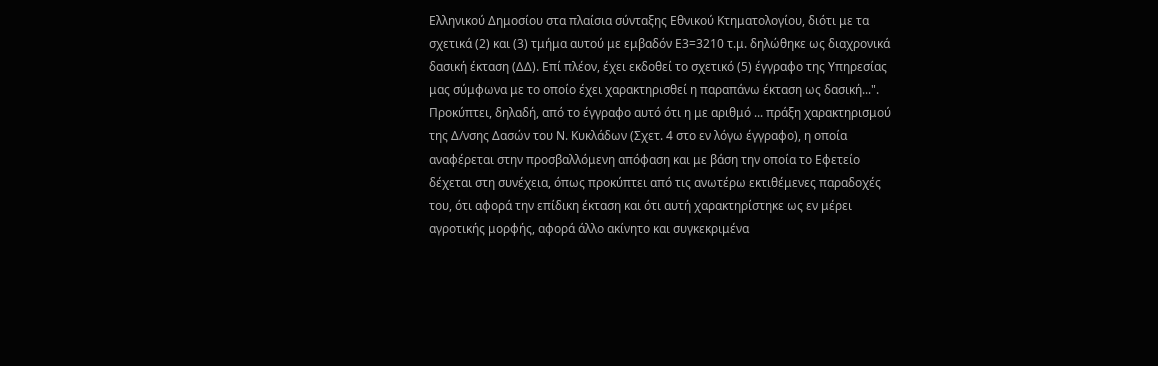Ελληνικού Δημοσίου στα πλαίσια σύνταξης Εθνικού Κτηματολογίου, διότι με τα σχετικά (2) και (3) τμήμα αυτού με εμβαδόν Ε3=3210 τ.μ. δηλώθηκε ως διαχρονικά δασική έκταση (ΔΔ). Επί πλέον, έχει εκδοθεί το σχετικό (5) έγγραφο της Υπηρεσίας μας σύμφωνα με το οποίο έχει χαρακτηρισθεί η παραπάνω έκταση ως δασική...". Προκύπτει, δηλαδή, από το έγγραφο αυτό ότι η με αριθμό ... πράξη χαρακτηρισμού της Δ/νσης Δασών του Ν. Κυκλάδων (Σχετ. 4 στο εν λόγω έγγραφο), η οποία αναφέρεται στην προσβαλλόμενη απόφαση και με βάση την οποία το Εφετείο δέχεται στη συνέχεια, όπως προκύπτει από τις ανωτέρω εκτιθέμενες παραδοχές του, ότι αφορά την επίδικη έκταση και ότι αυτή χαρακτηρίστηκε ως εν μέρει αγροτικής μορφής, αφορά άλλο ακίνητο και συγκεκριμένα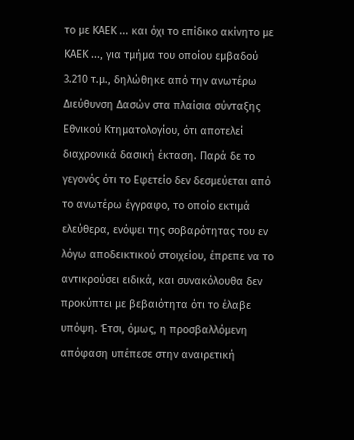το με ΚΑΕΚ ... και όχι το επίδικο ακίνητο με ΚΑΕΚ ..., για τμήμα του οποίου εμβαδού 3.210 τ.μ., δηλώθηκε από την ανωτέρω Διεύθυνση Δασών στα πλαίσια σύνταξης Εθνικού Κτηματολογίου, ότι αποτελεί διαχρονικά δασική έκταση. Παρά δε το γεγονός ότι το Εφετείο δεν δεσμεύεται από το ανωτέρω έγγραφο, το οποίο εκτιμά ελεύθερα, ενόψει της σοβαρότητας του εν λόγω αποδεικτικού στοιχείου, έπρεπε να το αντικρούσει ειδικά, και συνακόλουθα δεν προκύπτει με βεβαιότητα ότι το έλαβε υπόψη. Έτσι, όμως, η προσβαλλόμενη απόφαση υπέπεσε στην αναιρετική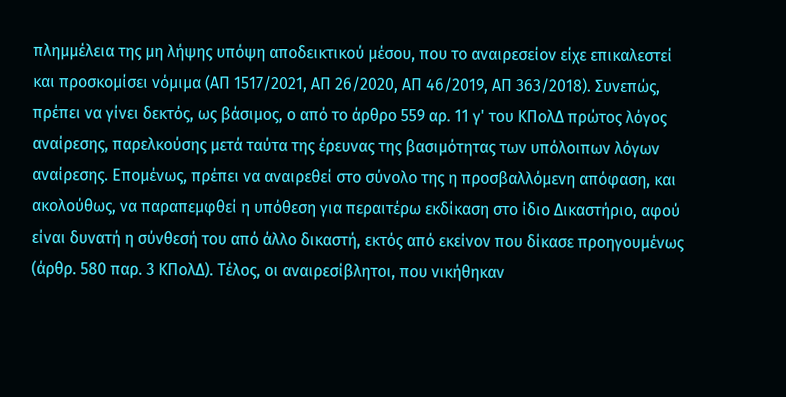πλημμέλεια της μη λήψης υπόψη αποδεικτικού μέσου, που το αναιρεσείον είχε επικαλεστεί και προσκομίσει νόμιμα (ΑΠ 1517/2021, ΑΠ 26/2020, ΑΠ 46/2019, ΑΠ 363/2018). Συνεπώς, πρέπει να γίνει δεκτός, ως βάσιμος, ο από το άρθρο 559 αρ. 11 γ' του ΚΠολΔ πρώτος λόγος αναίρεσης, παρελκούσης μετά ταύτα της έρευνας της βασιμότητας των υπόλοιπων λόγων αναίρεσης. Επομένως, πρέπει να αναιρεθεί στο σύνολο της η προσβαλλόμενη απόφαση, και ακολούθως, να παραπεμφθεί η υπόθεση για περαιτέρω εκδίκαση στο ίδιο Δικαστήριο, αφού είναι δυνατή η σύνθεσή του από άλλο δικαστή, εκτός από εκείνον που δίκασε προηγουμένως (άρθρ. 580 παρ. 3 ΚΠολΔ). Τέλος, οι αναιρεσίβλητοι, που νικήθηκαν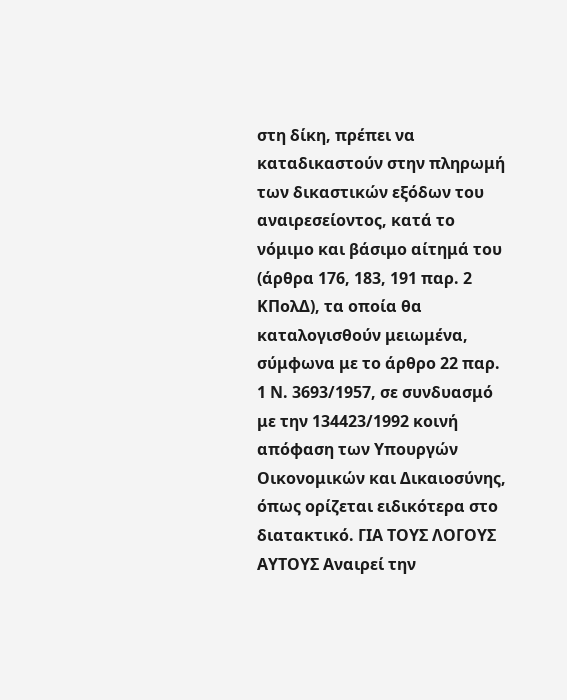στη δίκη, πρέπει να καταδικαστούν στην πληρωμή των δικαστικών εξόδων του αναιρεσείοντος, κατά το νόμιμο και βάσιμο αίτημά του (άρθρα 176, 183, 191 παρ. 2 ΚΠολΔ), τα οποία θα καταλογισθούν μειωμένα, σύμφωνα με το άρθρο 22 παρ. 1 Ν. 3693/1957, σε συνδυασμό με την 134423/1992 κοινή απόφαση των Υπουργών Οικονομικών και Δικαιοσύνης, όπως ορίζεται ειδικότερα στο διατακτικό. ΓΙΑ ΤΟΥΣ ΛΟΓΟΥΣ ΑΥΤΟΥΣ Αναιρεί την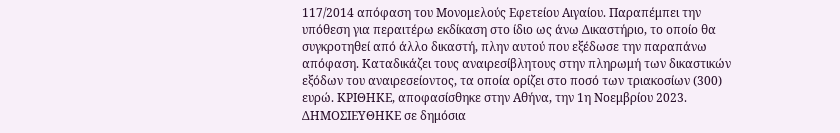117/2014 απόφαση του Μονομελούς Εφετείου Αιγαίου. Παραπέμπει την υπόθεση για περαιτέρω εκδίκαση στο ίδιο ως άνω Δικαστήριο, το οποίο θα συγκροτηθεί από άλλο δικαστή, πλην αυτού που εξέδωσε την παραπάνω απόφαση. Καταδικάζει τους αναιρεσίβλητους στην πληρωμή των δικαστικών εξόδων του αναιρεσείοντος, τα οποία ορίζει στο ποσό των τριακοσίων (300) ευρώ. ΚΡΙΘΗΚΕ, αποφασίσθηκε στην Αθήνα, την 1η Νοεμβρίου 2023. ΔΗΜΟΣΙΕΥΘΗΚΕ σε δημόσια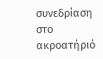συνεδρίαση στο ακροατήριό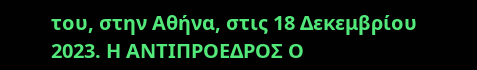του, στην Αθήνα, στις 18 Δεκεμβρίου 2023. Η ΑΝΤΙΠΡΟΕΔΡΟΣ Ο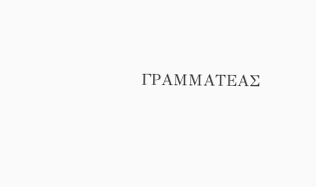ΓΡΑΜΜΑΤΕΑΣ